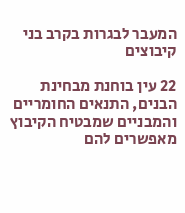המעבר לבגרות בקרב בני קיבוצים

22 עין בוחנת מבחינת הבנים, התנאים החומריים והמבניים שמבטיח הקיבוץ מאפשרים להם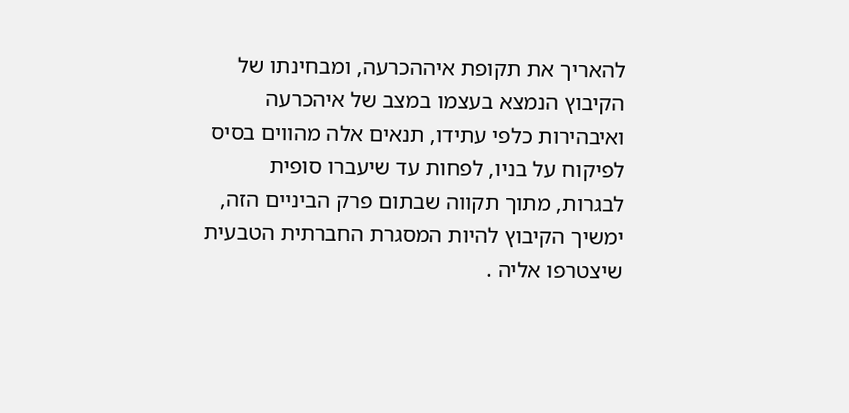להאריך את תקופת איההכרעה, ומבחינתו של הקיבוץ הנמצא בעצמו במצב של איהכרעה ואיבהירות כלפי עתידו, תנאים אלה מהווים בסיס לפיקוח על בניו, לפחות עד שיעברו סופית לבגרות, מתוך תקווה שבתום פרק הביניים הזה, ימשיך הקיבוץ להיות המסגרת החברתית הטבעית שיצטרפו אליה .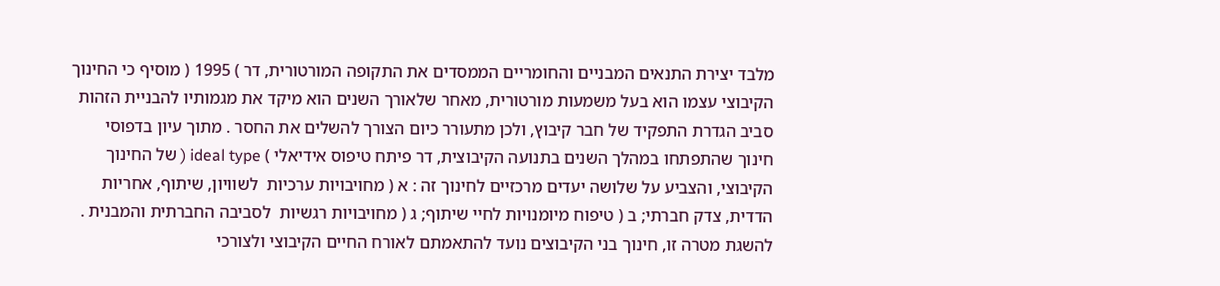מלבד יצירת התנאים המבניים והחומריים הממסדים את התקופה המורטורית, דר ) 1995 ( מוסיף כי החינוך הקיבוצי עצמו הוא בעל משמעות מורטורית, מאחר שלאורך השנים הוא מיקד את מגמותיו להבניית הזהות סביב הגדרת התפקיד של חבר קיבוץ, ולכן מתעורר כיום הצורך להשלים את החסר . מתוך עיון בדפוסי חינוך שהתפתחו במהלך השנים בתנועה הקיבוצית, דר פיתח טיפוס אידיאלי ) ideal type ( של החינוך הקיבוצי, והצביע על שלושה יעדים מרכזיים לחינוך זה : א ( מחויבויות ערכיות  לשוויון, שיתוף, אחריות הדדית, צדק חברתי; ב ( טיפוח מיומנויות לחיי שיתוף; ג ( מחויבויות רגשיות  לסביבה החברתית והמבנית . להשגת מטרה זו, חינוך בני הקיבוצים נועד להתאמתם לאורח החיים הקיבוצי ולצורכי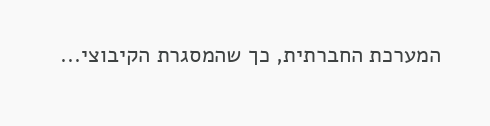המערכת החברתית, כך שהמסגרת הקיבוצי...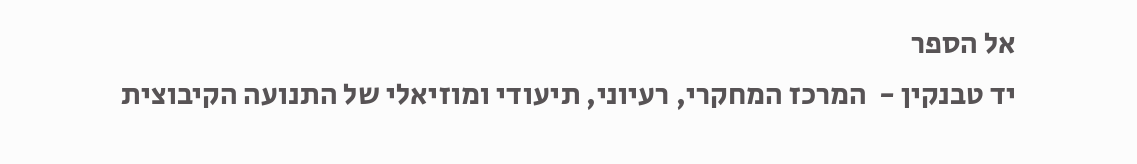אל הספר
יד טבנקין -  המרכז המחקרי, רעיוני, תיעודי ומוזיאלי של התנועה הקיבוצית